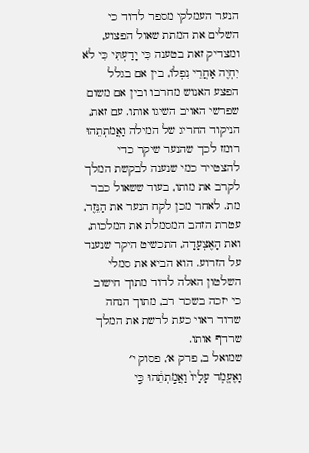הנער העמלקי מספר לדוד כי השלים את המתת שאול הפצוע, ומצדיק זאת בטענה כִּי יָדַעְתִּי כִּי לֹא יִחְיֶה אַחֲרֵי נִפְלוֹ, בין אם בגלל הפצע האנוש מחרבו ובין אם משום שפרשי האויב השיגו אותו. עם זאת, הניקוד החריג של המילה וַאֲמֹתְתֵהוּ רומז לכך שהנער שיקר כדי להצטייר כמי שנענה לבקשת המלך לקרב את מותו, בעוד ששאול כבר מת. לאחר מכן לקח הנער את הַנֵּזֶר, עטרת הזהב המסמלת את המלכות, ואת הָאֶצְעָדָה, התכשיט היקר שנענד על הזרוע. הוא הביא את סמלי השלטון האלה לדוד מתוך חישוב כי יזכה בשכר רב, מתוך הנחה שדוד ראוי כעת לרשת את המלך שרדף אותו.
שמואל ב, פרק א׳, פסוק י׳
וָאֶעֱמֹ֤ד עָלָיו֙ וַאֲמֹ֣תְתֵ֔הוּ כִּ֣י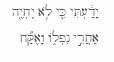יָדַ֔עְתִּי כִּ֛י לֹ֥א יִֽחְיֶ֖ה אַחֲרֵ֣י נִפְל֑וֹ וָאֶקַּ֞ח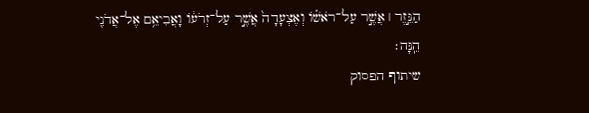הַנֵּ֣זֶר ׀ אֲשֶׁ֣ר עַל־רֹאשׁ֗וֹ וְאֶצְעָדָה֙ אֲשֶׁ֣ר עַל־זְרֹע֔וֹ וָאֲבִיאֵ֥ם אֶל־אֲדֹנִ֖י הֵֽנָּה׃
שיתוף הפסוק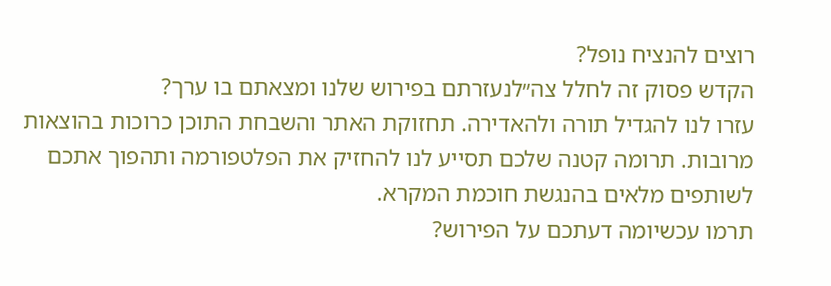רוצים להנציח נופל?
הקדש פסוק זה לחלל צה״לנעזרתם בפירוש שלנו ומצאתם בו ערך?
עזרו לנו להגדיל תורה ולהאדירה. תחזוקת האתר והשבחת התוכן כרוכות בהוצאות מרובות. תרומה קטנה שלכם תסייע לנו להחזיק את הפלטפורמה ותהפוך אתכם לשותפים מלאים בהנגשת חוכמת המקרא.
תרמו עכשיומה דעתכם על הפירוש?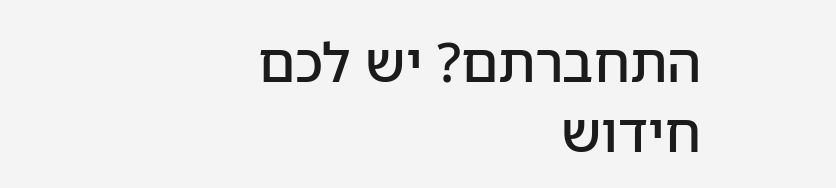התחברתם? יש לכם חידוש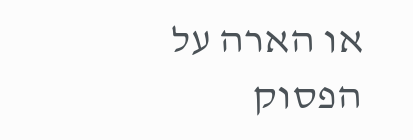או הארה על הפסוק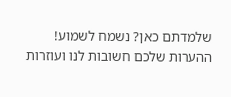שלמדתם כאן? נשמח לשמוע!
ההערות שלכם חשובות לנו ועוזרות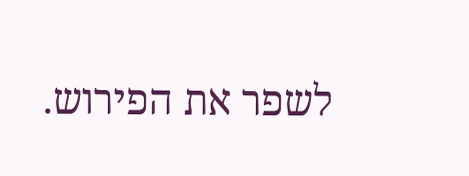לשפר את הפירוש.